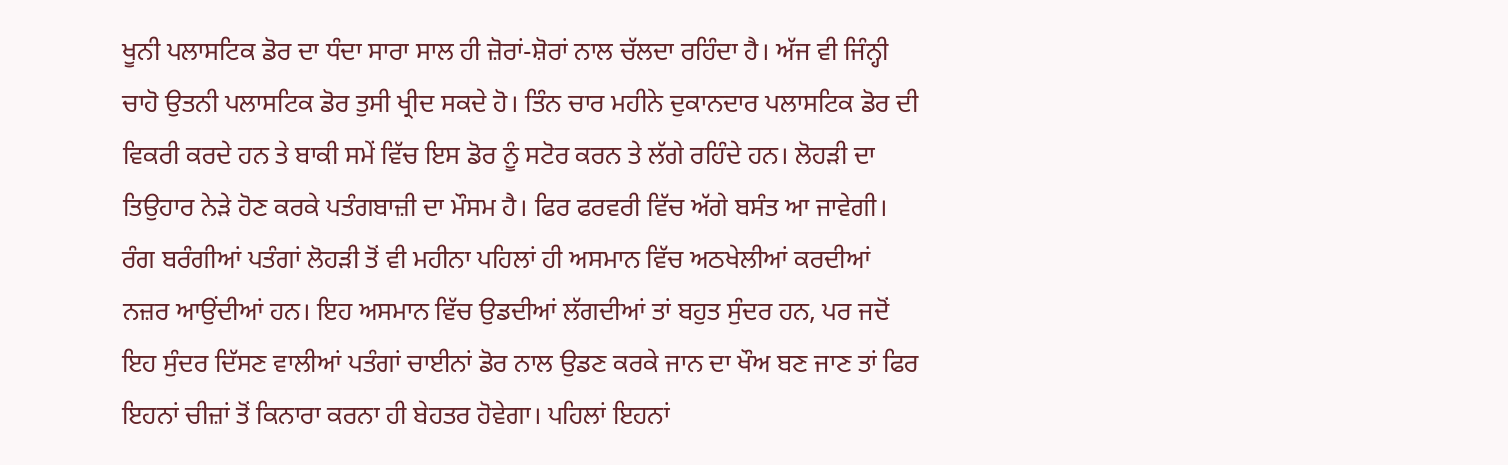ਖੂਨੀ ਪਲਾਸਟਿਕ ਡੋਰ ਦਾ ਧੰਦਾ ਸਾਰਾ ਸਾਲ ਹੀ ਜ਼ੋਰਾਂ-ਸ਼ੋਰਾਂ ਨਾਲ ਚੱਲਦਾ ਰਹਿੰਦਾ ਹੈ। ਅੱਜ ਵੀ ਜਿੰਨ੍ਹੀ ਚਾਹੋ ਉਤਨੀ ਪਲਾਸਟਿਕ ਡੋਰ ਤੁਸੀ ਖ੍ਰੀਦ ਸਕਦੇ ਹੋ। ਤਿੰਨ ਚਾਰ ਮਹੀਨੇ ਦੁਕਾਨਦਾਰ ਪਲਾਸਟਿਕ ਡੋਰ ਦੀ ਵਿਕਰੀ ਕਰਦੇ ਹਨ ਤੇ ਬਾਕੀ ਸਮੇਂ ਵਿੱਚ ਇਸ ਡੋਰ ਨੂੰ ਸਟੋਰ ਕਰਨ ਤੇ ਲੱਗੇ ਰਹਿੰਦੇ ਹਨ। ਲੋਹੜੀ ਦਾ ਤਿਉਹਾਰ ਨੇੜੇ ਹੋਣ ਕਰਕੇ ਪਤੰਗਬਾਜ਼ੀ ਦਾ ਮੌਸਮ ਹੈ। ਫਿਰ ਫਰਵਰੀ ਵਿੱਚ ਅੱਗੇ ਬਸੰਤ ਆ ਜਾਵੇਗੀ। ਰੰਗ ਬਰੰਗੀਆਂ ਪਤੰਗਾਂ ਲੋਹੜੀ ਤੋਂ ਵੀ ਮਹੀਨਾ ਪਹਿਲਾਂ ਹੀ ਅਸਮਾਨ ਵਿੱਚ ਅਠਖੇਲੀਆਂ ਕਰਦੀਆਂ ਨਜ਼ਰ ਆਉਂਦੀਆਂ ਹਨ। ਇਹ ਅਸਮਾਨ ਵਿੱਚ ਉਡਦੀਆਂ ਲੱਗਦੀਆਂ ਤਾਂ ਬਹੁਤ ਸੁੰਦਰ ਹਨ, ਪਰ ਜਦੋਂ ਇਹ ਸੁੰਦਰ ਦਿੱਸਣ ਵਾਲੀਆਂ ਪਤੰਗਾਂ ਚਾਈਨਾਂ ਡੋਰ ਨਾਲ ਉਡਣ ਕਰਕੇ ਜਾਨ ਦਾ ਖੌਅ ਬਣ ਜਾਣ ਤਾਂ ਫਿਰ ਇਹਨਾਂ ਚੀਜ਼ਾਂ ਤੋਂ ਕਿਨਾਰਾ ਕਰਨਾ ਹੀ ਬੇਹਤਰ ਹੋਵੇਗਾ। ਪਹਿਲਾਂ ਇਹਨਾਂ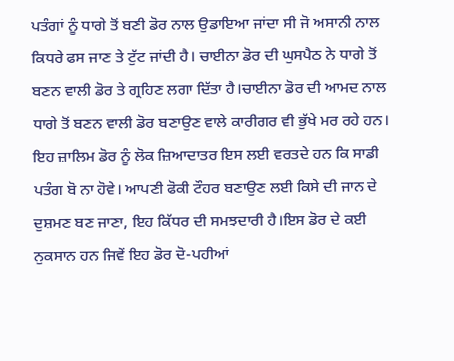ਪਤੰਗਾਂ ਨੂੰ ਧਾਗੇ ਤੋਂ ਬਣੀ ਡੋਰ ਨਾਲ ਉਡਾਇਆ ਜਾਂਦਾ ਸੀ ਜੋ ਅਸਾਨੀ ਨਾਲ ਕਿਧਰੇ ਫਸ ਜਾਣ ਤੇ ਟੁੱਟ ਜਾਂਦੀ ਹੈ। ਚਾਈਨਾ ਡੋਰ ਦੀ ਘੁਸਪੈਠ ਨੇ ਧਾਗੇ ਤੋਂ ਬਣਨ ਵਾਲੀ ਡੋਰ ਤੇ ਗ੍ਰਹਿਣ ਲਗਾ ਦਿੱਤਾ ਹੈ।ਚਾਈਨਾ ਡੋਰ ਦੀ ਆਮਦ ਨਾਲ ਧਾਗੇ ਤੋਂ ਬਣਨ ਵਾਲੀ ਡੋਰ ਬਣਾਉਣ ਵਾਲੇ ਕਾਰੀਗਰ ਵੀ ਭੁੱਖੇ ਮਰ ਰਹੇ ਹਨ। ਇਹ ਜ਼ਾਲਿਮ ਡੋਰ ਨੂੰ ਲੋਕ ਜ਼ਿਆਦਾਤਰ ਇਸ ਲਈ ਵਰਤਦੇ ਹਨ ਕਿ ਸਾਡੀ ਪਤੰਗ ਬੋ ਨਾ ਹੋਵੇ। ਆਪਣੀ ਫੋਕੀ ਟੌਹਰ ਬਣਾਉਣ ਲਈ ਕਿਸੇ ਦੀ ਜਾਨ ਦੇ ਦੁਸ਼ਮਣ ਬਣ ਜਾਣਾ, ਇਹ ਕਿੱਧਰ ਦੀ ਸਮਝਦਾਰੀ ਹੈ।ਇਸ ਡੋਰ ਦੇ ਕਈ ਨੁਕਸਾਨ ਹਨ ਜਿਵੇਂ ਇਹ ਡੋਰ ਦੋ-ਪਹੀਆਂ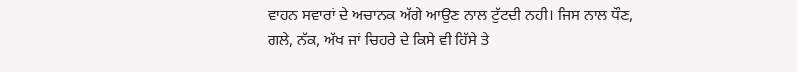ਵਾਹਨ ਸਵਾਰਾਂ ਦੇ ਅਚਾਨਕ ਅੱਗੇ ਆਉਣ ਨਾਲ ਟੁੱਟਦੀ ਨਹੀ। ਜਿਸ ਨਾਲ ਧੌਣ, ਗਲੇ, ਨੱਕ, ਅੱਖ ਜਾਂ ਚਿਹਰੇ ਦੇ ਕਿਸੇ ਵੀ ਹਿੱਸੇ ਤੇ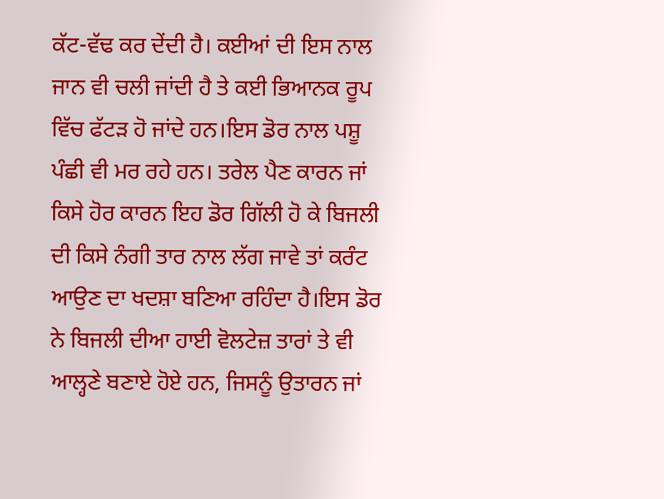ਕੱਟ-ਵੱਢ ਕਰ ਦੇਂਦੀ ਹੈ। ਕਈਆਂ ਦੀ ਇਸ ਨਾਲ ਜਾਨ ਵੀ ਚਲੀ ਜਾਂਦੀ ਹੈ ਤੇ ਕਈ ਭਿਆਨਕ ਰੂਪ ਵਿੱਚ ਫੱਟੜ ਹੋ ਜਾਂਦੇ ਹਨ।ਇਸ ਡੋਰ ਨਾਲ ਪਸ਼ੂ ਪੰਛੀ ਵੀ ਮਰ ਰਹੇ ਹਨ। ਤਰੇਲ ਪੈਣ ਕਾਰਨ ਜਾਂ ਕਿਸੇ ਹੋਰ ਕਾਰਨ ਇਹ ਡੋਰ ਗਿੱਲੀ ਹੋ ਕੇ ਬਿਜਲੀ ਦੀ ਕਿਸੇ ਨੰਗੀ ਤਾਰ ਨਾਲ ਲੱਗ ਜਾਵੇ ਤਾਂ ਕਰੰਟ ਆਉਣ ਦਾ ਖਦਸ਼ਾ ਬਣਿਆ ਰਹਿੰਦਾ ਹੈ।ਇਸ ਡੋਰ ਨੇ ਬਿਜਲੀ ਦੀਆ ਹਾਈ ਵੋਲਟੇਜ਼ ਤਾਰਾਂ ਤੇ ਵੀ ਆਲ੍ਹਣੇ ਬਣਾਏ ਹੋਏ ਹਨ, ਜਿਸਨੂੰ ਉਤਾਰਨ ਜਾਂ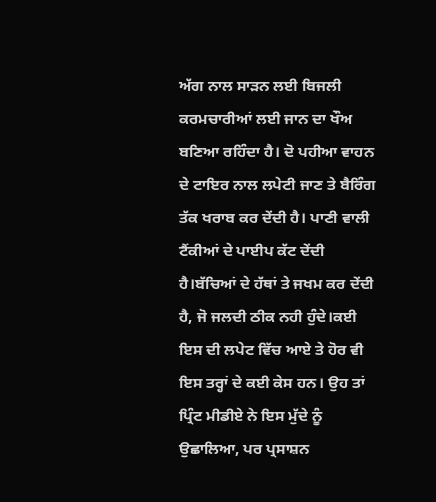ਅੱਗ ਨਾਲ ਸਾੜਨ ਲਈ ਬਿਜਲੀ ਕਰਮਚਾਰੀਆਂ ਲਈ ਜਾਨ ਦਾ ਖੌਅ ਬਣਿਆ ਰਹਿੰਦਾ ਹੈ। ਦੋ ਪਹੀਆ ਵਾਹਨ ਦੇ ਟਾਇਰ ਨਾਲ ਲਪੇਟੀ ਜਾਣ ਤੇ ਬੈਰਿੰਗ ਤੱਕ ਖਰਾਬ ਕਰ ਦੇਂਦੀ ਹੈ। ਪਾਣੀ ਵਾਲੀ ਟੈਂਕੀਆਂ ਦੇ ਪਾਈਪ ਕੱਟ ਦੇਂਦੀ ਹੈ।ਬੱਚਿਆਂ ਦੇ ਹੱਥਾਂ ਤੇ ਜਖਮ ਕਰ ਦੇਂਦੀ ਹੈ, ਜੋ ਜਲਦੀ ਠੀਕ ਨਹੀ ਹੁੰਦੇ।ਕਈ ਇਸ ਦੀ ਲਪੇਟ ਵਿੱਚ ਆਏ ਤੇ ਹੋਰ ਵੀ ਇਸ ਤਰ੍ਹਾਂ ਦੇ ਕਈ ਕੇਸ ਹਨ। ਉਹ ਤਾਂ ਪ੍ਰਿੰਟ ਮੀਡੀਏ ਨੇ ਇਸ ਮੁੱਦੇ ਨੂੰ ਉਛਾਲਿਆ, ਪਰ ਪ੍ਰਸਾਸ਼ਨ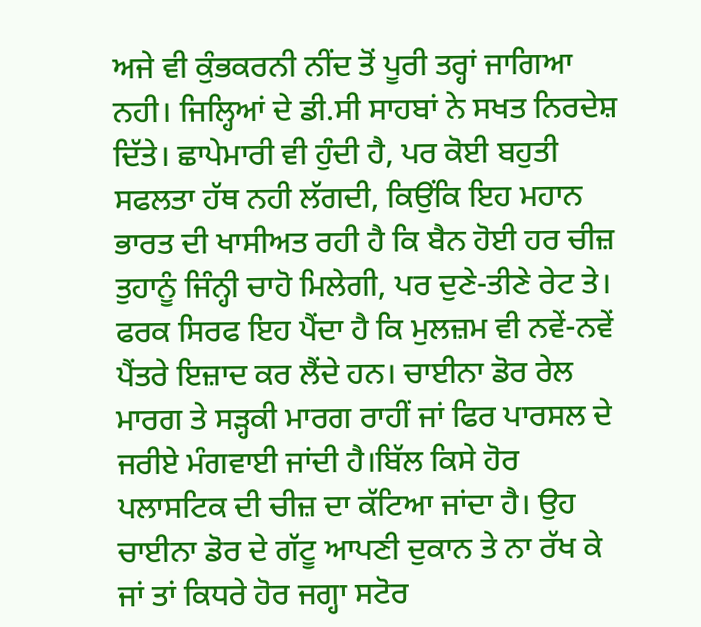ਅਜੇ ਵੀ ਕੁੰਭਕਰਨੀ ਨੀਂਦ ਤੋਂ ਪੂਰੀ ਤਰ੍ਹਾਂ ਜਾਗਿਆ ਨਹੀ। ਜਿਲ੍ਹਿਆਂ ਦੇ ਡੀ.ਸੀ ਸਾਹਬਾਂ ਨੇ ਸਖਤ ਨਿਰਦੇਸ਼ ਦਿੱਤੇ। ਛਾਪੇਮਾਰੀ ਵੀ ਹੁੰਦੀ ਹੈ, ਪਰ ਕੋਈ ਬਹੁਤੀ ਸਫਲਤਾ ਹੱਥ ਨਹੀ ਲੱਗਦੀ, ਕਿਉਂਕਿ ਇਹ ਮਹਾਨ ਭਾਰਤ ਦੀ ਖਾਸੀਅਤ ਰਹੀ ਹੈ ਕਿ ਬੈਨ ਹੋਈ ਹਰ ਚੀਜ਼ ਤੁਹਾਨੂੰ ਜਿੰਨ੍ਹੀ ਚਾਹੋ ਮਿਲੇਗੀ, ਪਰ ਦੁਣੇ-ਤੀਣੇ ਰੇਟ ਤੇ। ਫਰਕ ਸਿਰਫ ਇਹ ਪੈਂਦਾ ਹੈ ਕਿ ਮੁਲਜ਼ਮ ਵੀ ਨਵੇਂ-ਨਵੇਂ ਪੈਂਤਰੇ ਇਜ਼ਾਦ ਕਰ ਲੈਂਦੇ ਹਨ। ਚਾਈਨਾ ਡੋਰ ਰੇਲ ਮਾਰਗ ਤੇ ਸੜ੍ਹਕੀ ਮਾਰਗ ਰਾਹੀਂ ਜਾਂ ਫਿਰ ਪਾਰਸਲ ਦੇ ਜਰੀਏ ਮੰਗਵਾਈ ਜਾਂਦੀ ਹੈ।ਬਿੱਲ ਕਿਸੇ ਹੋਰ ਪਲਾਸਟਿਕ ਦੀ ਚੀਜ਼ ਦਾ ਕੱਟਿਆ ਜਾਂਦਾ ਹੈ। ਉਹ ਚਾਈਨਾ ਡੋਰ ਦੇ ਗੱਟੂ ਆਪਣੀ ਦੁਕਾਨ ਤੇ ਨਾ ਰੱਖ ਕੇ ਜਾਂ ਤਾਂ ਕਿਧਰੇ ਹੋਰ ਜਗ੍ਹਾ ਸਟੋਰ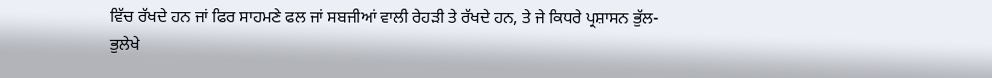ਵਿੱਚ ਰੱਖਦੇ ਹਨ ਜਾਂ ਫਿਰ ਸਾਹਮਣੇ ਫਲ ਜਾਂ ਸਬਜੀਆਂ ਵਾਲੀ ਰੇਹੜੀ ਤੇ ਰੱਖਦੇ ਹਨ, ਤੇ ਜੇ ਕਿਧਰੇ ਪ੍ਰਸ਼ਾਸਨ ਭੁੱਲ-ਭੁਲੇਖੇ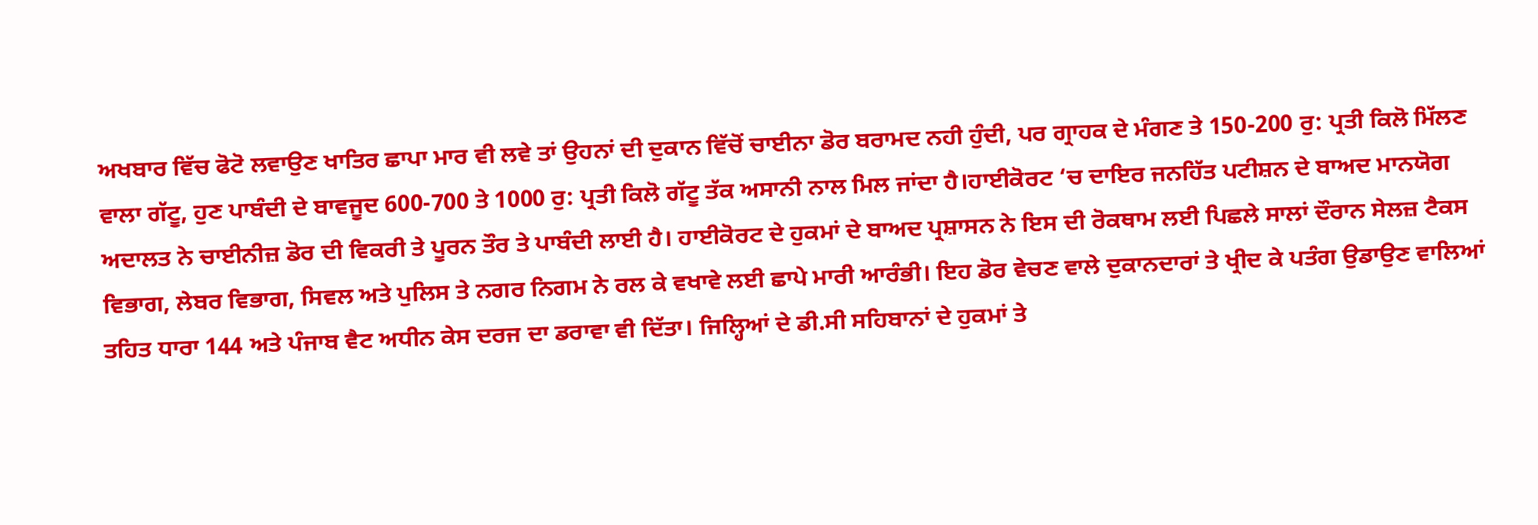ਅਖਬਾਰ ਵਿੱਚ ਫੋਟੋ ਲਵਾਉਣ ਖਾਤਿਰ ਛਾਪਾ ਮਾਰ ਵੀ ਲਵੇ ਤਾਂ ਉਹਨਾਂ ਦੀ ਦੁਕਾਨ ਵਿੱਚੋਂ ਚਾਈਨਾ ਡੋਰ ਬਰਾਮਦ ਨਹੀ ਹੁੰਦੀ, ਪਰ ਗ੍ਰਾਹਕ ਦੇ ਮੰਗਣ ਤੇ 150-200 ਰੁ: ਪ੍ਰਤੀ ਕਿਲੋ ਮਿੱਲਣ ਵਾਲਾ ਗੱਟੂ, ਹੁਣ ਪਾਬੰਦੀ ਦੇ ਬਾਵਜੂਦ 600-700 ਤੇ 1000 ਰੁ: ਪ੍ਰਤੀ ਕਿਲੋ ਗੱਟੂ ਤੱਕ ਅਸਾਨੀ ਨਾਲ ਮਿਲ ਜਾਂਦਾ ਹੈ।ਹਾਈਕੋਰਟ ‘ਚ ਦਾਇਰ ਜਨਹਿੱਤ ਪਟੀਸ਼ਨ ਦੇ ਬਾਅਦ ਮਾਨਯੋਗ ਅਦਾਲਤ ਨੇ ਚਾਈਨੀਜ਼ ਡੋਰ ਦੀ ਵਿਕਰੀ ਤੇ ਪੂਰਨ ਤੌਰ ਤੇ ਪਾਬੰਦੀ ਲਾਈ ਹੈ। ਹਾਈਕੋਰਟ ਦੇ ਹੁਕਮਾਂ ਦੇ ਬਾਅਦ ਪ੍ਰਸ਼ਾਸਨ ਨੇ ਇਸ ਦੀ ਰੋਕਥਾਮ ਲਈ ਪਿਛਲੇ ਸਾਲਾਂ ਦੌਰਾਨ ਸੇਲਜ਼ ਟੈਕਸ ਵਿਭਾਗ, ਲੇਬਰ ਵਿਭਾਗ, ਸਿਵਲ ਅਤੇ ਪੁਲਿਸ ਤੇ ਨਗਰ ਨਿਗਮ ਨੇ ਰਲ ਕੇ ਵਖਾਵੇ ਲਈ ਛਾਪੇ ਮਾਰੀ ਆਰੰਭੀ। ਇਹ ਡੋਰ ਵੇਚਣ ਵਾਲੇ ਦੁਕਾਨਦਾਰਾਂ ਤੇ ਖ੍ਰੀਦ ਕੇ ਪਤੰਗ ਉਡਾਉਣ ਵਾਲਿਆਂ ਤਹਿਤ ਧਾਰਾ 144 ਅਤੇ ਪੰਜਾਬ ਵੈਟ ਅਧੀਨ ਕੇਸ ਦਰਜ ਦਾ ਡਰਾਵਾ ਵੀ ਦਿੱਤਾ। ਜਿਲ੍ਹਿਆਂ ਦੇ ਡੀ.ਸੀ ਸਹਿਬਾਨਾਂ ਦੇ ਹੁਕਮਾਂ ਤੇ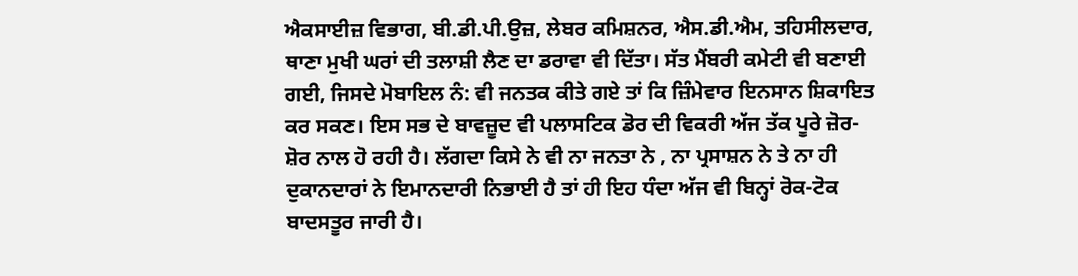ਐਕਸਾਈਜ਼ ਵਿਭਾਗ, ਬੀ.ਡੀ.ਪੀ.ਉਜ਼, ਲੇਬਰ ਕਮਿਸ਼ਨਰ, ਐਸ.ਡੀ.ਐਮ, ਤਹਿਸੀਲਦਾਰ, ਥਾਣਾ ਮੁਖੀ ਘਰਾਂ ਦੀ ਤਲਾਸ਼ੀ ਲੈਣ ਦਾ ਡਰਾਵਾ ਵੀ ਦਿੱਤਾ। ਸੱਤ ਮੈਂਬਰੀ ਕਮੇਟੀ ਵੀ ਬਣਾਈ ਗਈ, ਜਿਸਦੇ ਮੋਬਾਇਲ ਨੰ: ਵੀ ਜਨਤਕ ਕੀਤੇ ਗਏ ਤਾਂ ਕਿ ਜ਼ਿੰਮੇਵਾਰ ਇਨਸਾਨ ਸ਼ਿਕਾਇਤ ਕਰ ਸਕਣ। ਇਸ ਸਭ ਦੇ ਬਾਵਜ਼ੂਦ ਵੀ ਪਲਾਸਟਿਕ ਡੋਰ ਦੀ ਵਿਕਰੀ ਅੱਜ ਤੱਕ ਪੂਰੇ ਜ਼ੋਰ-ਸ਼ੋਰ ਨਾਲ ਹੋ ਰਹੀ ਹੈ। ਲੱਗਦਾ ਕਿਸੇ ਨੇ ਵੀ ਨਾ ਜਨਤਾ ਨੇ , ਨਾ ਪ੍ਰਸਾਸ਼ਨ ਨੇ ਤੇ ਨਾ ਹੀ ਦੁਕਾਨਦਾਰਾਂ ਨੇ ਇਮਾਨਦਾਰੀ ਨਿਭਾਈ ਹੈ ਤਾਂ ਹੀ ਇਹ ਧੰਦਾ ਅੱਜ ਵੀ ਬਿਨ੍ਹਾਂ ਰੋਕ-ਟੋਕ ਬਾਦਸਤੂਰ ਜਾਰੀ ਹੈ।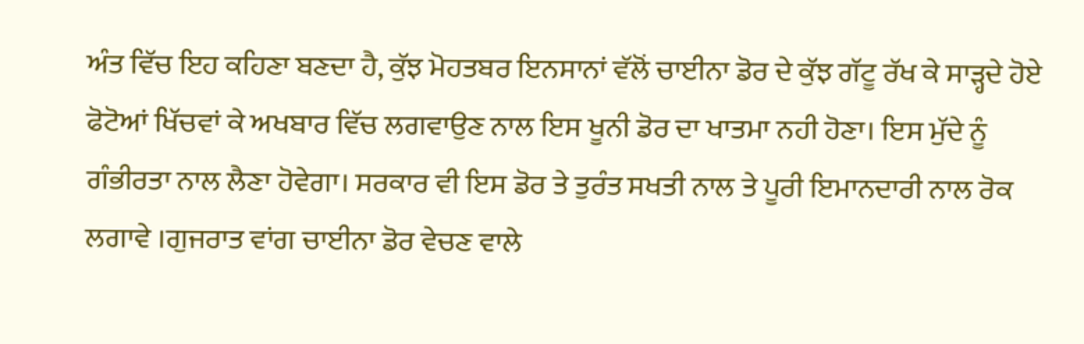ਅੰਤ ਵਿੱਚ ਇਹ ਕਹਿਣਾ ਬਣਦਾ ਹੈ, ਕੁੱਝ ਮੋਹਤਬਰ ਇਨਸਾਨਾਂ ਵੱਲੋਂ ਚਾਈਨਾ ਡੋਰ ਦੇ ਕੁੱਝ ਗੱਟੂ ਰੱਖ ਕੇ ਸਾੜ੍ਹਦੇ ਹੋਏ ਫੋਟੋਆਂ ਖਿੱਚਵਾਂ ਕੇ ਅਖਬਾਰ ਵਿੱਚ ਲਗਵਾਉਣ ਨਾਲ ਇਸ ਖੂਨੀ ਡੋਰ ਦਾ ਖਾਤਮਾ ਨਹੀ ਹੋਣਾ। ਇਸ ਮੁੱਦੇ ਨੂੰ ਗੰਭੀਰਤਾ ਨਾਲ ਲੈਣਾ ਹੋਵੇਗਾ। ਸਰਕਾਰ ਵੀ ਇਸ ਡੋਰ ਤੇ ਤੁਰੰਤ ਸਖਤੀ ਨਾਲ ਤੇ ਪੂਰੀ ਇਮਾਨਦਾਰੀ ਨਾਲ ਰੋਕ ਲਗਾਵੇ ।ਗੁਜਰਾਤ ਵਾਂਗ ਚਾਈਨਾ ਡੋਰ ਵੇਚਣ ਵਾਲੇ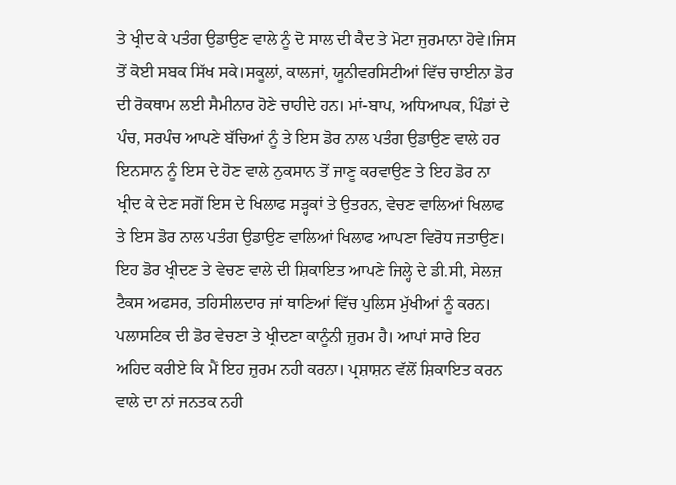ਤੇ ਖ੍ਰੀਦ ਕੇ ਪਤੰਗ ਉਡਾਉਣ ਵਾਲੇ ਨੂੰ ਦੋ ਸਾਲ ਦੀ ਕੈਦ ਤੇ ਮੋਟਾ ਜੁਰਮਾਨਾ ਹੋਵੇ।ਜਿਸ ਤੋਂ ਕੋਈ ਸਬਕ ਸਿੱਖ ਸਕੇ।ਸਕੂਲਾਂ, ਕਾਲਜਾਂ, ਯੂਨੀਵਰਸਿਟੀਆਂ ਵਿੱਚ ਚਾਈਨਾ ਡੋਰ ਦੀ ਰੋਕਥਾਮ ਲਈ ਸੈਮੀਨਾਰ ਹੋਣੇ ਚਾਹੀਦੇ ਹਨ। ਮਾਂ-ਬਾਪ, ਅਧਿਆਪਕ, ਪਿੰਡਾਂ ਦੇ ਪੰਚ, ਸਰਪੰਚ ਆਪਣੇ ਬੱਚਿਆਂ ਨੂੰ ਤੇ ਇਸ ਡੋਰ ਨਾਲ ਪਤੰਗ ਉਡਾਉਣ ਵਾਲੇ ਹਰ ਇਨਸਾਨ ਨੂੰ ਇਸ ਦੇ ਹੋਣ ਵਾਲੇ ਨੁਕਸਾਨ ਤੋਂ ਜਾਣੂ ਕਰਵਾਉਣ ਤੇ ਇਹ ਡੋਰ ਨਾ ਖ੍ਰੀਦ ਕੇ ਦੇਣ ਸਗੋਂ ਇਸ ਦੇ ਖਿਲਾਫ ਸੜ੍ਹਕਾਂ ਤੇ ਉਤਰਨ, ਵੇਚਣ ਵਾਲਿਆਂ ਖਿਲਾਫ ਤੇ ਇਸ ਡੋਰ ਨਾਲ ਪਤੰਗ ਉਡਾਉਣ ਵਾਲਿਆਂ ਖਿਲਾਫ ਆਪਣਾ ਵਿਰੋਧ ਜਤਾਉਣ। ਇਹ ਡੋਰ ਖ੍ਰੀਦਣ ਤੇ ਵੇਚਣ ਵਾਲੇ ਦੀ ਸ਼ਿਕਾਇਤ ਆਪਣੇ ਜਿਲ੍ਹੇ ਦੇ ਡੀ.ਸੀ, ਸੇਲਜ਼ ਟੈਕਸ ਅਫਸਰ, ਤਹਿਸੀਲਦਾਰ ਜਾਂ ਥਾਣਿਆਂ ਵਿੱਚ ਪੁਲਿਸ ਮੁੱਖੀਆਂ ਨੂੰ ਕਰਨ। ਪਲਾਸਟਿਕ ਦੀ ਡੋਰ ਵੇਚਣਾ ਤੇ ਖ੍ਰੀਦਣਾ ਕਾਨੂੰਨੀ ਜ਼ੁਰਮ ਹੈ। ਆਪਾਂ ਸਾਰੇ ਇਹ ਅਹਿਦ ਕਰੀਏ ਕਿ ਮੈਂ ਇਹ ਜ਼ੁਰਮ ਨਹੀ ਕਰਨਾ। ਪ੍ਰਸ਼ਾਸ਼ਨ ਵੱਲੋਂ ਸ਼ਿਕਾਇਤ ਕਰਨ ਵਾਲੇ ਦਾ ਨਾਂ ਜਨਤਕ ਨਹੀ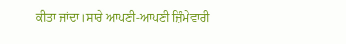ਕੀਤਾ ਜਾਂਦਾ।ਸਾਰੇ ਆਪਣੀ-ਆਪਣੀ ਜ਼ਿੰਮੇਵਾਰੀ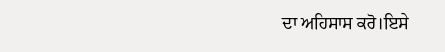ਦਾ ਅਹਿਸਾਸ ਕਰੋ।ਇਸੇ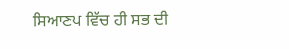ਸਿਆਣਪ ਵਿੱਚ ਹੀ ਸਭ ਦੀ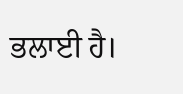ਭਲਾਈ ਹੈ।